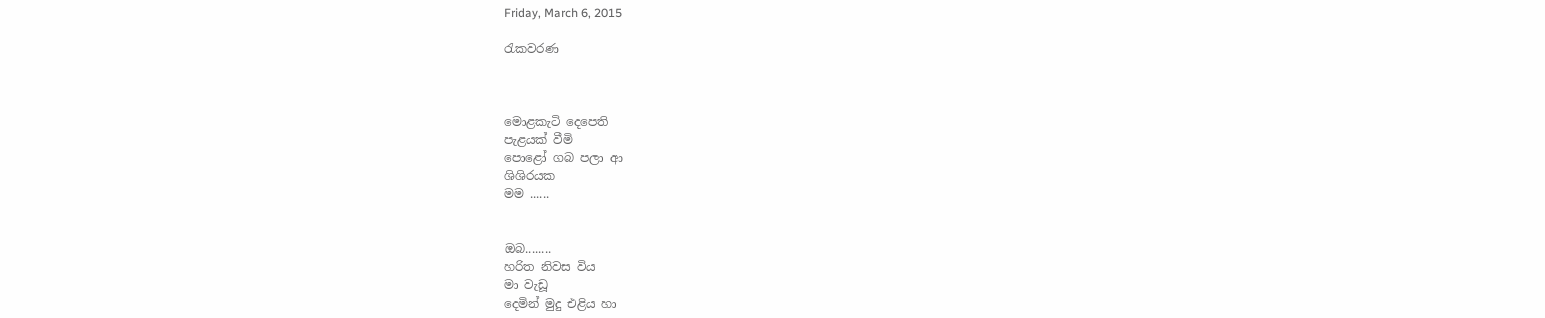Friday, March 6, 2015

රැකවරණ



මොළකැටි දෙපෙති
පැළයක් වීමි
පොළෝ ගබ පලා ආ
ශිශිරයක
මම ......


ඔබ........
හරිත නිවස විය
මා වැඩූ
දෙමින් මුදු එළිය හා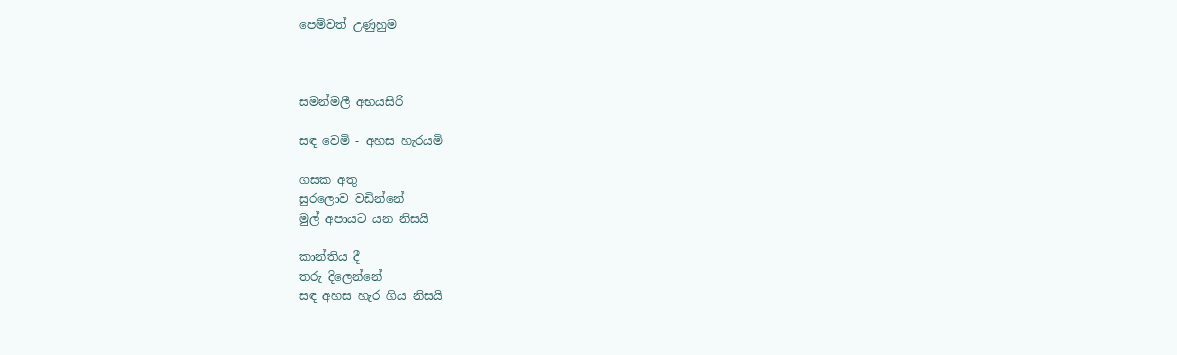පෙම්වත් උණුහුම



සමන්මලී අභයසිරි

සඳ වෙමි - අහස හැරයමි

ගසක අතු
සුරලොව වඩින්නේ
මුල් අපායට යන නිසයි

කාන්තිය දී
තරු දිලෙන්නේ
සඳ අහස හැර ගිය නිසයි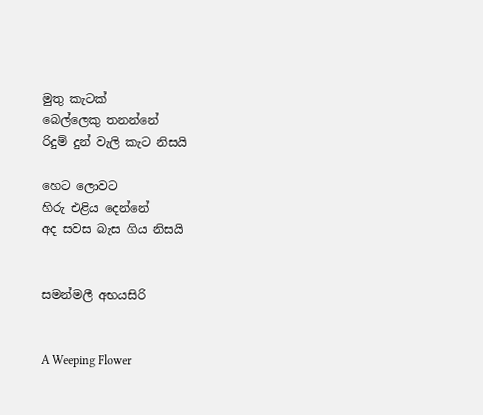මුතු කැටක්
බෙල්ලෙකු තනන්නේ
රිදුම් දුන් වැලි කැට නිසයි

හෙට ලොවට
හිරු එළිය දෙන්නේ
අද සවස බැස ගිය නිසයි


සමන්මලී අභයසිරි


A Weeping Flower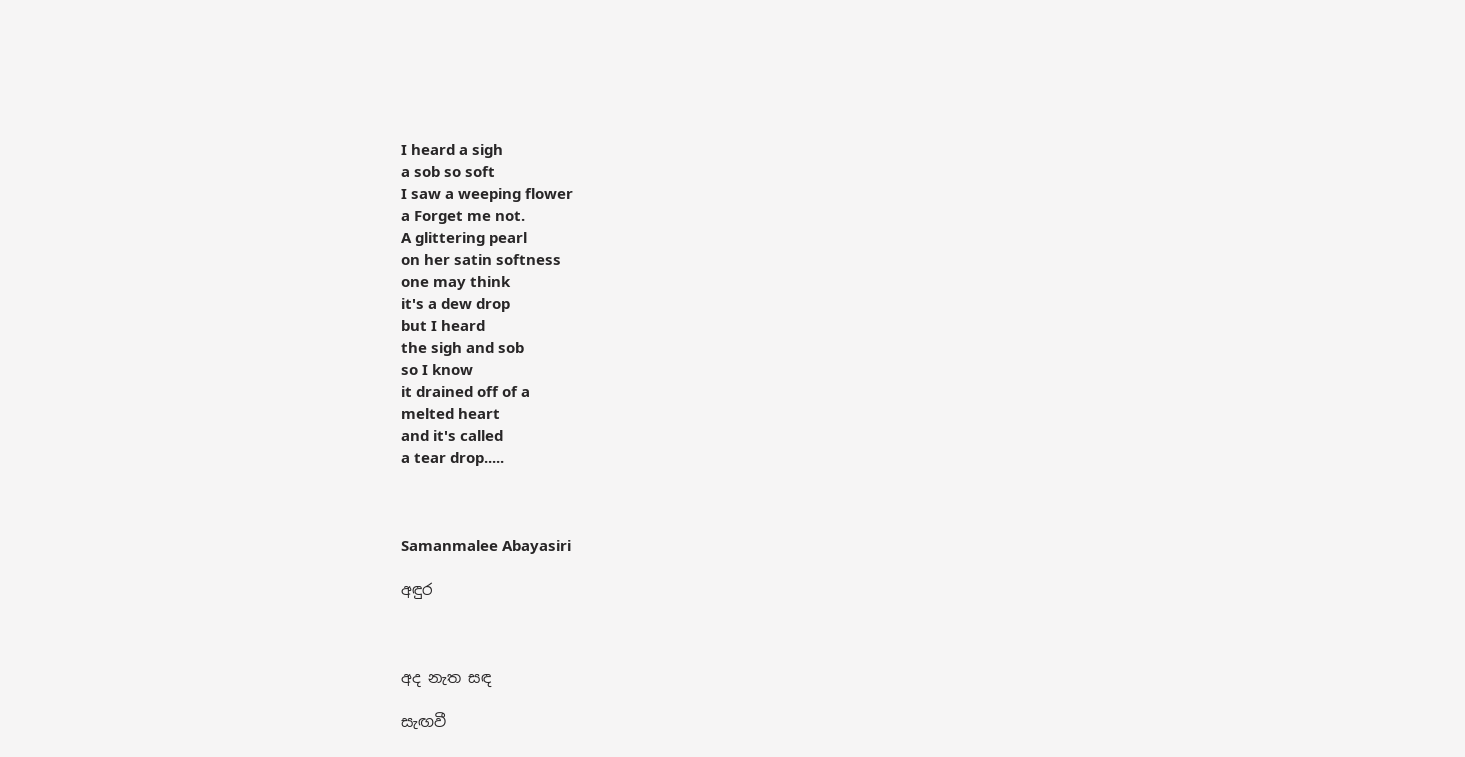I heard a sigh
a sob so soft
I saw a weeping flower
a Forget me not.
A glittering pearl
on her satin softness
one may think
it's a dew drop
but I heard
the sigh and sob
so I know
it drained off of a
melted heart
and it's called
a tear drop.....



Samanmalee Abayasiri

අඳුර



අද නැත සඳ

සැඟවී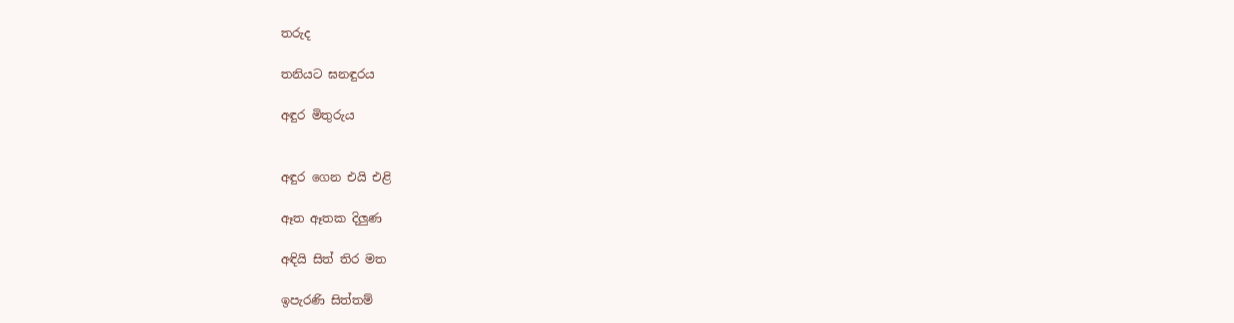තරුද

තනියට ඝනඳුරය

අඳුර මිතුරුය


අඳුර ගෙන එයි එළි

ඈත ඈතක දිලුණ

අඳියි සිත් තිර මත

ඉපැරණි සිත්තම්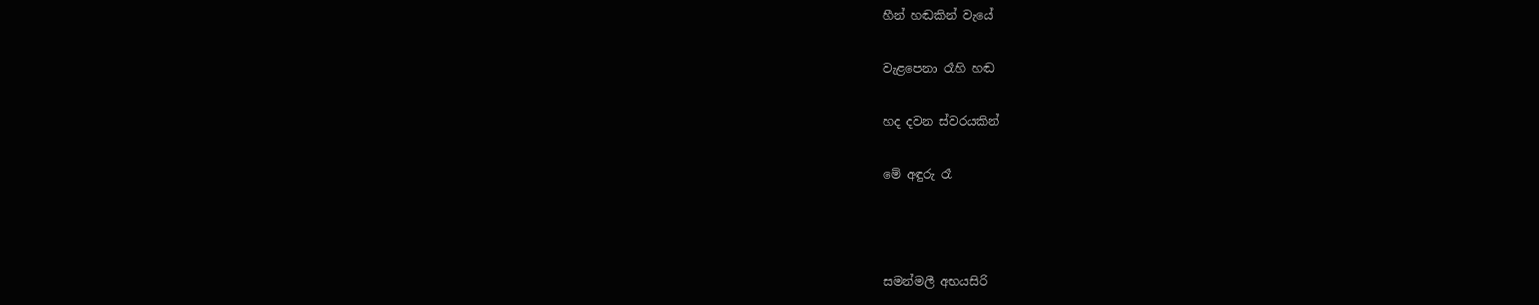හීන් හඬකින් වැයේ

වැළපෙනා රෑහි හඬ

හද දවන ස්වරයකින්

මේ අඳුරු රෑ



සමන්මලී අභයසිරි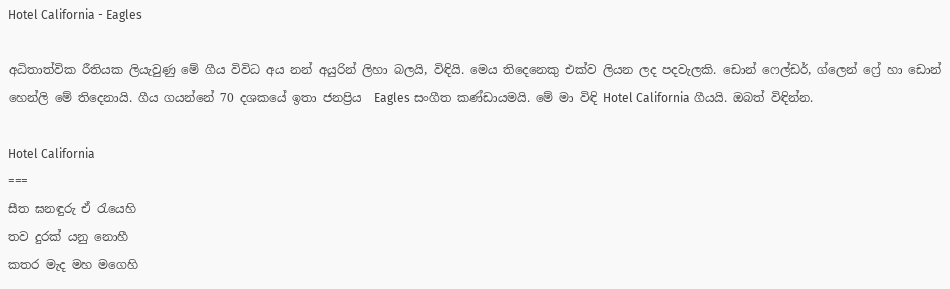Hotel California - Eagles

අධිතාත්වික රීතියක ලියැවුණු මේ ගීය විවිධ අය නන් අයුරින් ලිහා බලයි, විඳියි. මෙය තිදෙනෙකු එක්ව ලියන ලද පදවැලකි. ඩොන් ෆෙල්ඩර්, ග්ලෙන් ෆ්‍රේ හා ඩොන් හෙන්ලි මේ තිදෙනායි. ගීය ගයන්නේ 70 දශකයේ ඉතා ජනප්‍රිය  Eagles සංගීත කණ්ඩායමයි. මේ මා විඳි Hotel California ගීයයි. ඔබත් විඳින්න.

Hotel California
===
සීත ඝනඳුරු ඒ රැයෙහි
තව දුරක් යනු නොහී
කතර මැද මහ මගෙහි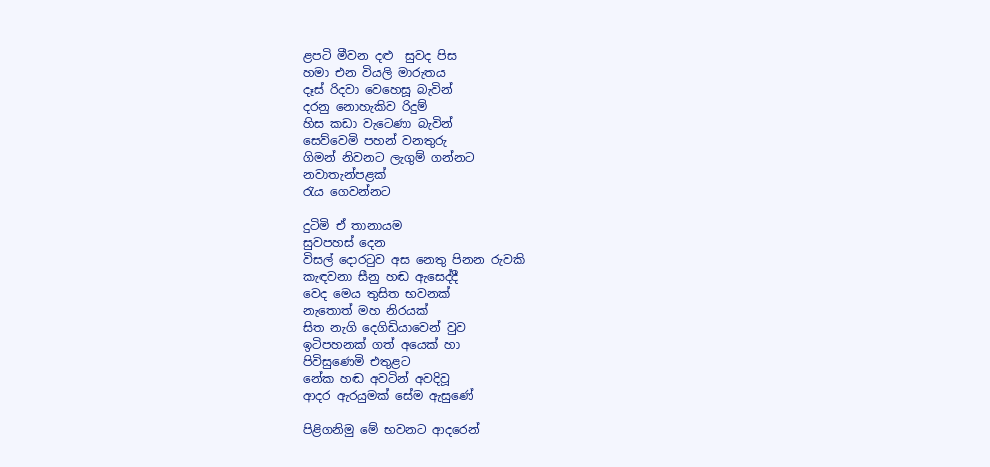ළපටි මීවන දළු  සුවද පිස
හමා එන වියලි මාරුතය
දෑස් රිදවා වෙහෙසූ බැවින්
දරනු නොහැකිව රිදුම්
හිස කඩා වැටෙණා බැවින්
සෙව්වෙමි පහන් වනතුරු
ගිමන් නිවනට ලැගුම් ගන්නට
නවාතැන්පළක්
රැය ගෙවන්නට

දුටිමි ඒ තානායම
සුවපහස් දෙන
විසල් දොරටුව අස නෙතු පිනන රුවකි
කැඳවනා සීනු හඬ ඇසෙද්දී
වෙද මෙය තුසිත භවනක්
නැතොත් මහ නිරයක්
සිත නැගි දෙගිඩියාවෙන් වුව
ඉටිපහනක් ගත් අයෙක් හා
පිවිසුණෙමි එතුළට
නේක හඬ අවටින් අවදිවූ
ආදර ඇරයුමක් සේම ඇසුණේ

පිළිගනිමු මේ භවනට ආදරෙන්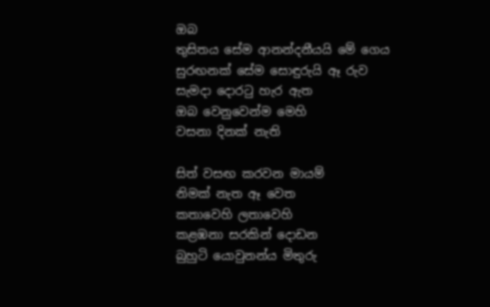ඔබ
තුසිතය සේම ආනන්දනීයයි මේ ගෙය
සුරඟනක් සේම සොඳුරුයි ඈ රුව
සැමදා දොරටු හැර ඇත
ඔබ වෙනුවෙන්ම මෙහි
වසනා දිනක් නැති

සිත් වසඟ කරවන මායම්
නිමක් නැත ඈ වෙත
කතාවෙහි ලතාවෙහි
කළඹනා සරකින් දොඩන
බුහුටි යොවුනන්ය මිතුරු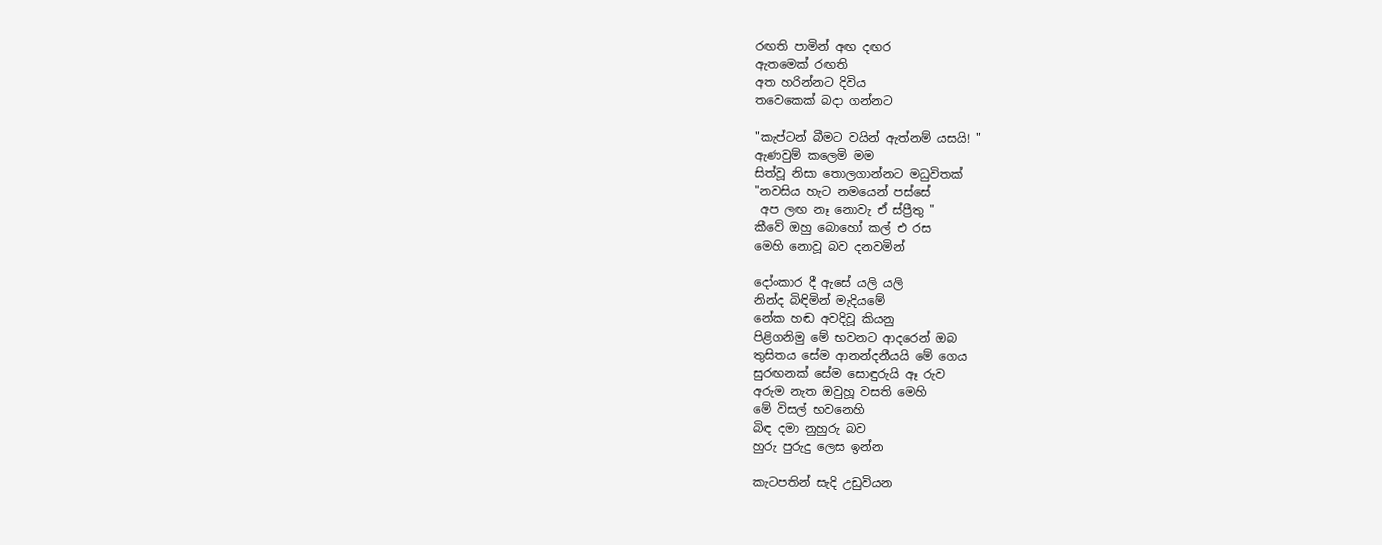රඟති පාමින් අඟ දඟර
ඇතමෙක් රඟති
අත හරින්නට දිවිය
තවෙකෙක් බදා ගන්නට

"කැප්ටන් බීමට වයින් ඇත්නම් යසයි! "
ඇණවුම් කලෙමි මම
සිත්වූ නිසා තොලගාන්නට මධුවිතක්
"නවසිය හැට නමයෙන් පස්සේ
 අප ලඟ නෑ නොවැ ඒ ස්ප්‍රීතු "
කීවේ ඔහු බොහෝ කල් එ රස
මෙහි නොවූ බව දනවමින්

දෝංකාර දී ඇසේ යලි යලි
නින්ද බිඳිමින් මැදියමේ
නේක හඬ අවදිවූ කියනු
පිළිගනිමු මේ භවනට ආදරෙන් ඔබ
තුසිතය සේම ආනන්දනීයයි මේ ගෙය
සුරඟනක් සේම සොඳුරුයි ඈ රුව
අරුම නැත ඔවුහූ වසති මෙහි
මේ විසල් භවනෙහි
බිඳ දමා නුහුරු බව
හුරු පුරුදු ලෙස ඉන්න

කැටපතින් සැදි උඩුවියන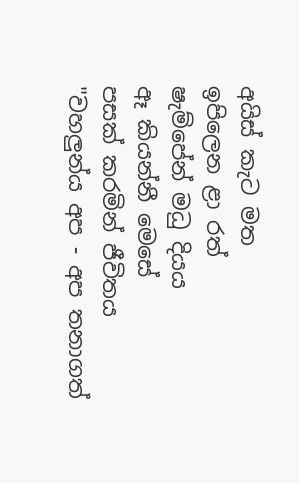අයිස් කැට මත
ඉපිලෙන ළා රත්
ෂැම්පේන් මධු දියය
ඈ කියන්නී මෙසේ
පසක් කරමින් ජීවිතය
"වහලුන්ය අප - අප තනාගත්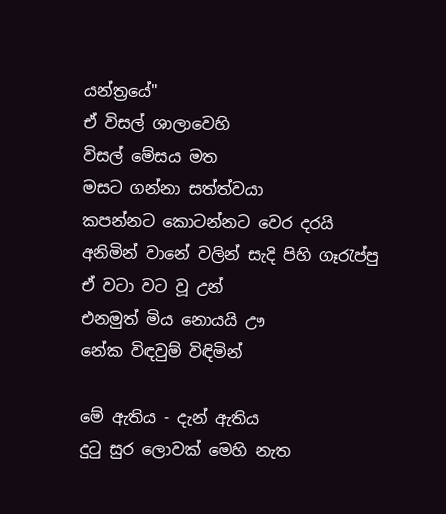යන්ත්‍රයේ"
ඒ විසල් ශාලාවෙහි
විසල් මේසය මත
මසට ගන්නා සත්ත්වයා
කපන්නට කොටන්නට වෙර දරයි
අනිමින් වානේ වලින් සැදි පිහි ගෑරැප්පු
ඒ වටා වට වූ උන්
එනමුත් මිය නොයයි ඌ
නේක විඳවුම් විඳිමින්

මේ ඇතිය - දැන් ඇතිය
දුටු සුර ලොවක් මෙහි නැත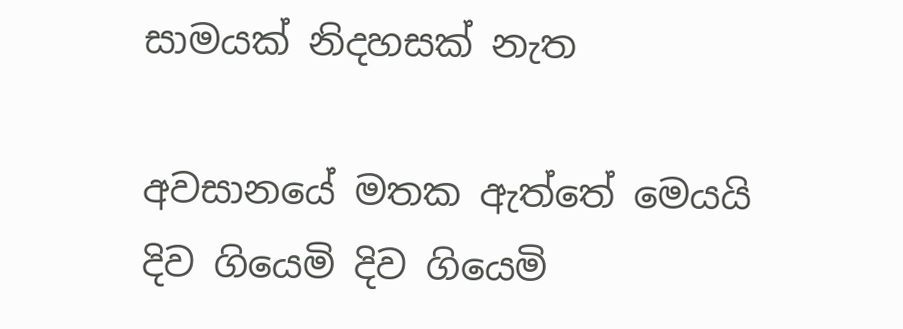සාමයක් නිදහසක් නැත

අවසානයේ මතක ඇත්තේ මෙයයි
දිව ගියෙමි දිව ගියෙමි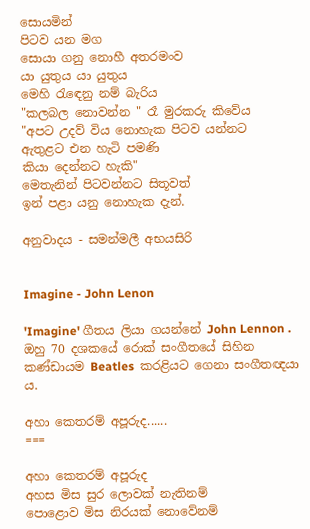සොයමින්
පිටව යන මග
සොයා ගනු නොහී අතරමංව
යා යුතුය යා යුතුය
මෙහි රැඳෙනු නම් බැරිය
"කලබල නොවන්න " රෑ මුරකරු කිවේය
"අපට උදව් විය නොහැක පිටව යන්නට
ඇතුළට එන හැටි පමණි
කියා දෙන්නට හැකි"
මෙතැනින් පිටවන්නට සිතූවත්
ඉන් පළා යනු නොහැක දැන්.

අනුවාදය - සමන්මලී අභයසිරි


Imagine - John Lenon

'Imagine' ගීතය ලියා ගයන්නේ John Lennon . ඔහු 70 දශකයේ රොක් සංගීතයේ සිහින කණ්ඩායම Beatles  කරළියට ගෙනා සංගීතඥයා ය.

අහා කෙතරම් අපූරුද......
===

අහා කෙතරම් අපූරුද
අහස මිස සුර ලොවක් නැතිනම්
පොළොව මිස නිරයක් නොවේනම්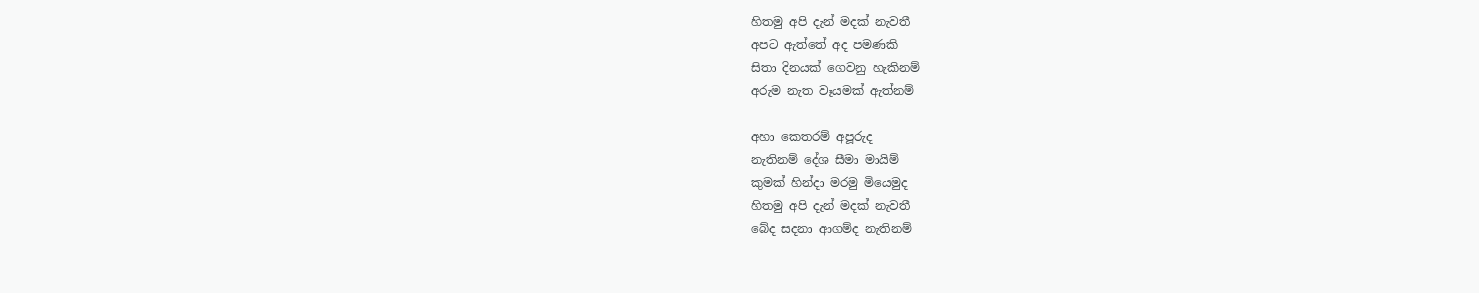හිතමු අපි දැන් මදක් නැවතී
අපට ඇත්තේ අද පමණකි
සිතා දිනයක් ගෙවනු හැකිනම්
අරුම නැත වෑයමක් ඇත්නම්

අහා කෙතරම් අපූරුද
නැතිනම් දේශ සීමා මායිම්
කුමක් හින්දා මරමු මියෙමුද
හිතමු අපි දැන් මදක් නැවතී
බේද සදනා ආගම්ද නැතිනම්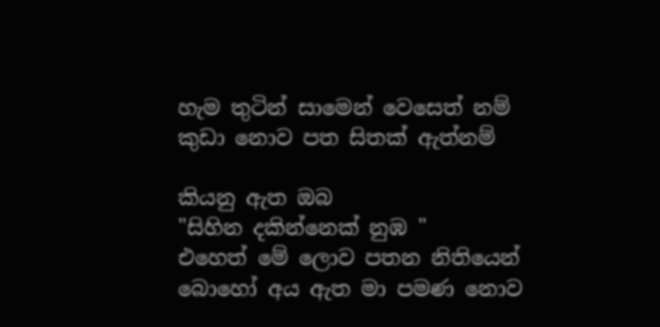හැම තුටින් සාමෙන් වෙසෙත් නම්
කුඩා නොව පත සිතක් ඇත්නම්

කියනු ඇත ඔබ
"සිහින දකින්නෙක් නුඹ "
එහෙත් මේ ලොව පතන නිතියෙන්
බොහෝ අය ඇත මා පමණ නොව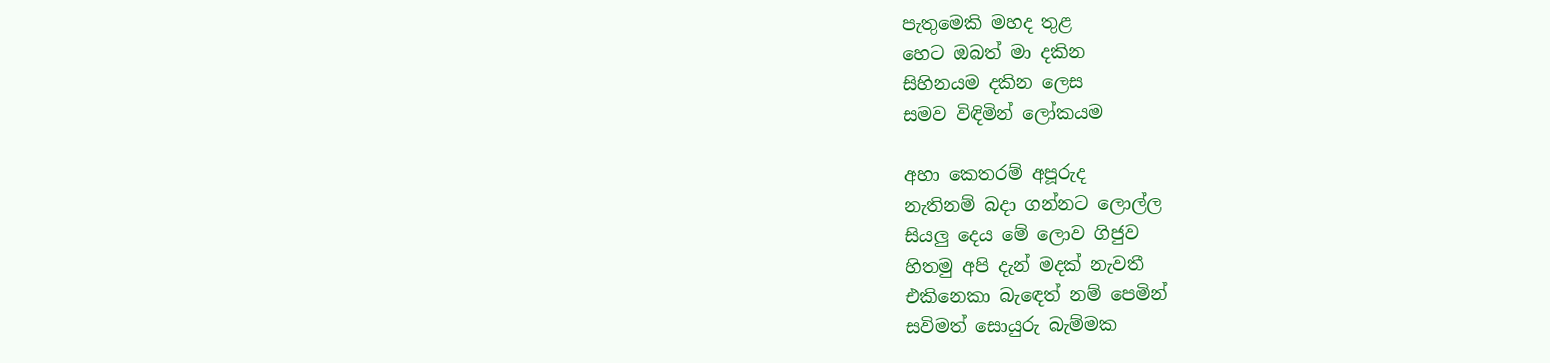පැතුමෙකි මහද තුළ
හෙට ඔබත් මා දකින
සිහිනයම දකින ලෙස
සමව විඳිමින් ලෝකයම

අහා කෙතරම් අපූරුද
නැතිනම් බදා ගන්නට ලොල්ල
සියලු දෙය මේ ලොව ගිජුව
හිතමු අපි දැන් මදක් නැවතී
එකිනෙකා බැඳෙත් නම් පෙමින්
සවිමත් සොයුරු බැම්මක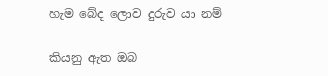හැම බේද ලොව දුරුව යා නම්

කියනු ඇත ඔබ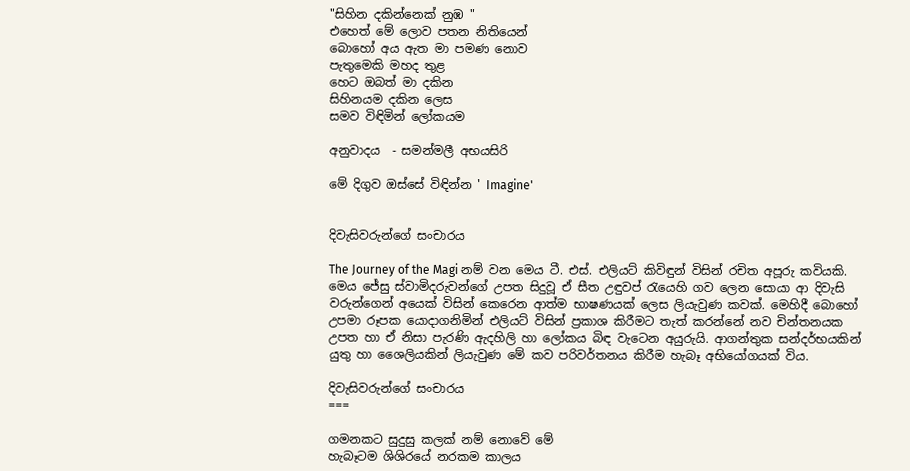"සිහින දකින්නෙක් නුඹ "
එහෙත් මේ ලොව පතන නිතියෙන්
බොහෝ අය ඇත මා පමණ නොව
පැතුමෙකි මහද තුළ
හෙට ඔබත් මා දකින
සිහිනයම දකින ලෙස
සමව විඳිමින් ලෝකයම

අනුවාදය  - සමන්මලී අභයසිරි

මේ දිගුව ඔස්සේ විඳින්න ' Imagine'


දිවැසිවරුන්ගේ සංචාරය

The Journey of the Magi නම් වන මෙය ටී. එස්. එලියට් කිවිඳුන් විසින් රචිත අපූරු කවියකි. මෙය ජේසු ස්වාමිදරුවන්ගේ උපත සිදුවූ ඒ සීත උඳුවප් රැයෙහි ගව ලෙන සොයා ආ දිවැසි වරුන්ගෙන් අයෙක් විසින් කෙරෙන ආත්ම භාෂණයක් ලෙස ලියැවුණ කවක්. මෙහිදී බොහෝ උපමා රූපක යොදාගනිමින් එලියට් විසින් ප්‍රකාශ කිරීමට තැත් කරන්නේ නව චින්තනයක උපත හා ඒ නිසා පැරණි ඇදහිලි හා ලෝකය බිඳ වැටෙන අයුරුයි. ආගන්තුක සන්දර්භයකින් යුතු හා ශෛලියකින් ලියැවුණ මේ කව පරිවර්තනය කිරීම හැබෑ අභියෝගයක් විය.

දිවැසිවරුන්ගේ සංචාරය
===

ගමනකට සුදුසු කලක් නම් නොවේ මේ
හැබෑටම ශිශිරයේ නරකම කාලය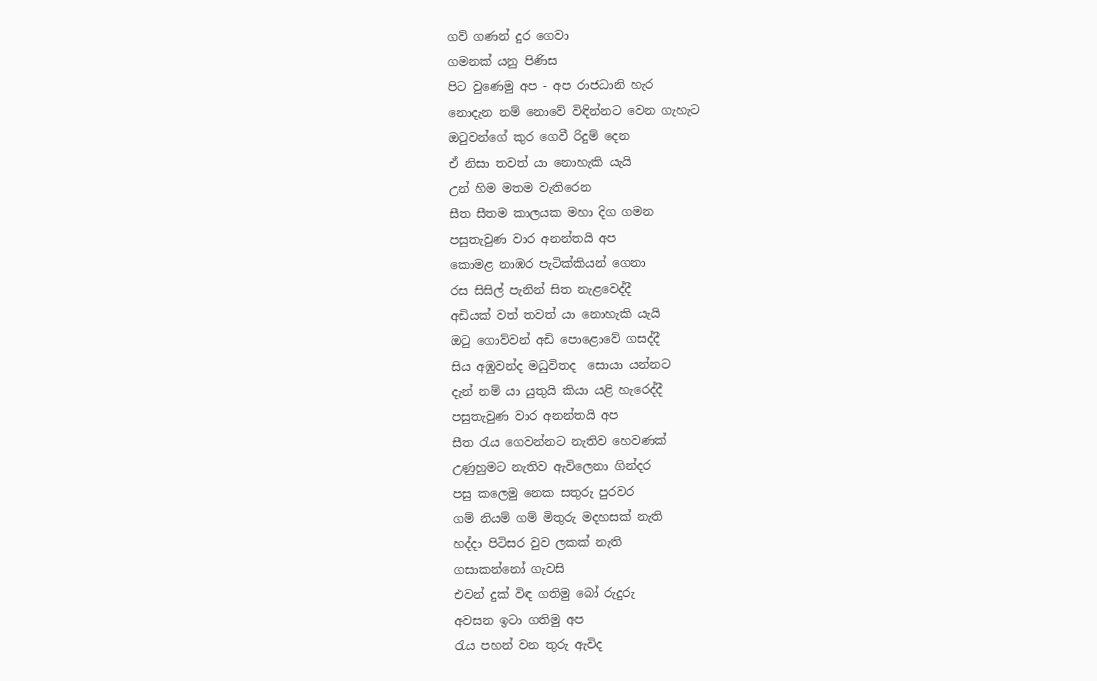ගව් ගණන් දුර ගෙවා
ගමනක් යනු පිණිස
පිට වුණෙමු අප - අප රාජධානි හැර
නොදැන නම් නොවේ විඳින්නට වෙන ගැහැට
ඔටුවන්ගේ කුර ගෙවී රිදුම් දෙන
ඒ නිසා තවත් යා නොහැකි යැයි
උන් හිම මතම වැතිරෙන
සීත සීතම කාලයක මහා දිග ගමන
පසුතැවුණ වාර අනන්තයි අප
කොමළ නාඹර පැටික්කියන් ගෙනා
රස සිසිල් පැනින් සිත නැළවෙද්දී
අඩියක් වත් තවත් යා නොහැකි යැයි
ඔටු ගොව්වන් අඩි පොළොවේ ගසද්දී
සිය අඹුවන්ද මධුවිතද  සොයා යන්නට
දැන් නම් යා යුතුයි කියා යළි හැරෙද්දී
පසුතැවුණ වාර අනන්තයි අප
සීත රැය ගෙවන්නට නැතිව හෙවණක්
උණුහුමට නැතිව ඇවිලෙනා ගින්දර
පසු කලෙමු නෙක සතුරු පුරවර
ගම් නියම් ගම් මිතුරු මදහසක් නැති
හද්දා පිටිසර වුව ලකක් නැති
ගසාකන්නෝ ගැවසි
එවන් දුක් විඳ ගතිමු බෝ රුදුරු
අවසන ඉටා ගතිමු අප
රැය පහන් වන තුරු ඇවිද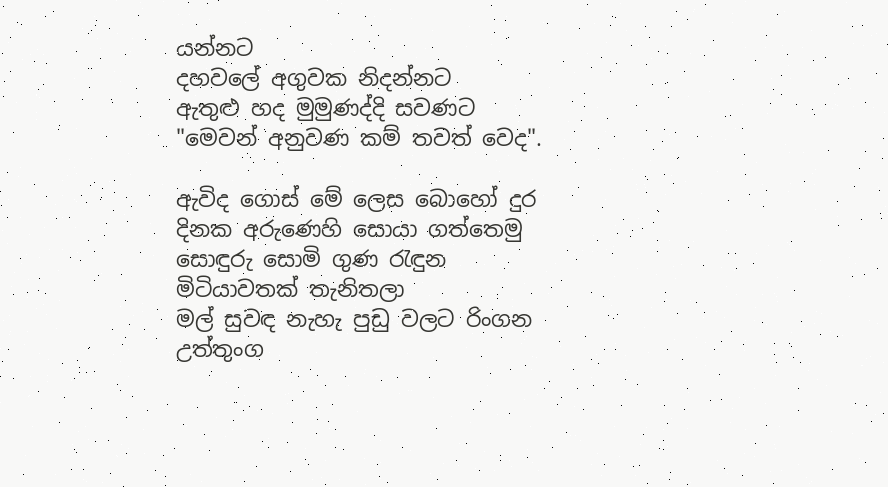යන්නට
දහවලේ අගුවක නිදන්නට
ඇතුළු හද මුමුණද්දි සවණට
"මෙවන් අනුවණ කම් තවත් වෙද".

ඇවිද ගොස් මේ ලෙස බොහෝ දුර
දිනක අරුණෙහි සොයා ගත්තෙමු
සොඳුරු සොමි ගුණ රැඳුන
මිටියාවතක් තැනිතලා
මල් සුවඳ නැහැ පුඩු වලට රිංගන
උත්තුංග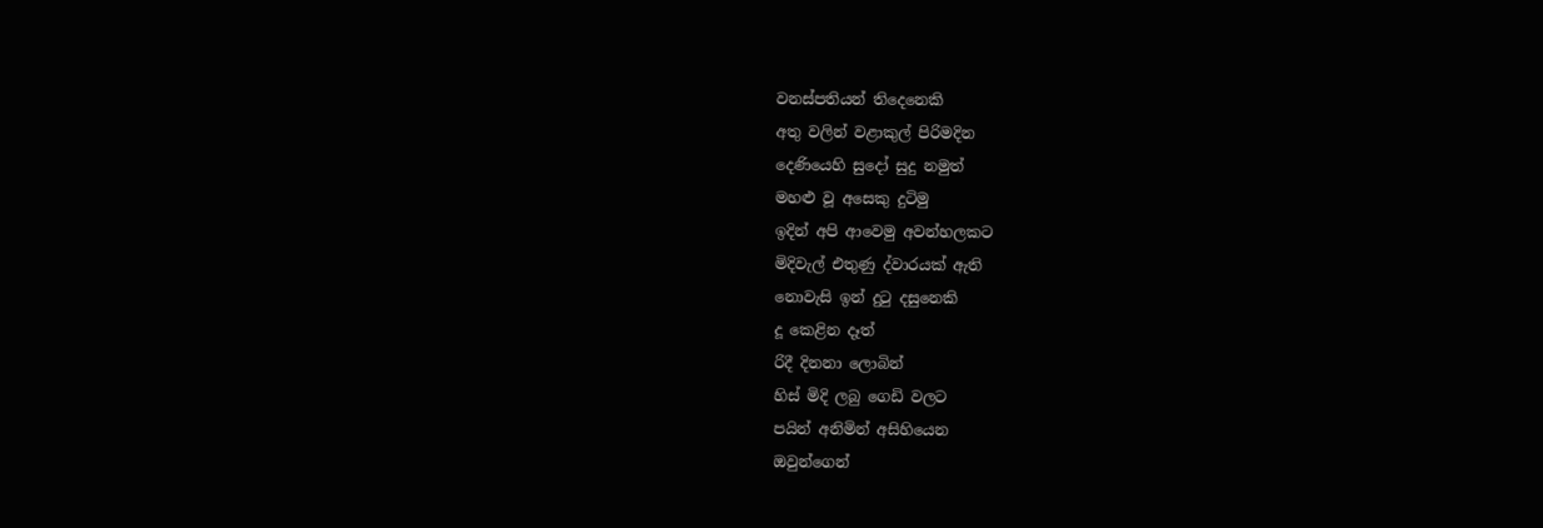වනස්පතියන් තිදෙනෙකි
අතු වලින් වළාකුල් පිරිමදින
දෙණියෙහි සුදෝ සුදු නමුත්
මහළු වූ අසෙකු දුටිමු
ඉදින් අපි ආවෙමු අවන්හලකට
මිදිවැල් එතුණු ද්වාරයක් ඇති
නොවැසි ඉන් දුටු දසුනෙකි
දූ කෙළින දෑත්
රිදී දිනනා ලොබින්
හිස් මිදි ලබු ගෙඩි වලට
පයින් අනිමින් අසිහියෙන
ඔවුන්ගෙන්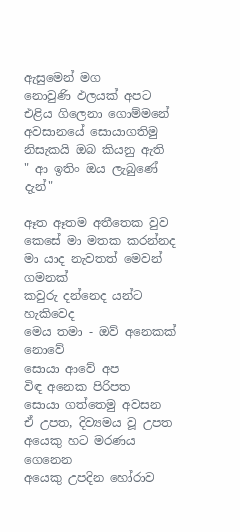ඇසුමෙන් මග
නොවුණි ඵලයක් අපට
එළිය ගිලෙනා ගොම්මනේ
අවසානයේ සොයාගතිමු
නිසැකයි ඔබ කියනු ඇති
" ආ ඉතිං ඔය ලැබුණේ දැන්"

ඈත ඈතම අතීතෙක වුව
කෙසේ මා මතක කරන්නද
මා යාද නැවතත් මෙවන් ගමනක්
කවුරු දන්නෙද යන්ට හැකිවෙද
මෙය තමා - ඔව් අනෙකක් නොවේ
සොයා ආවේ අප
විඳ අනෙක පිරිපත
සොයා ගත්තෙමු අවසන
ඒ උපත, දිව්‍යමය වූ උපත
අයෙකු හට මරණය ගෙනෙන
අයෙකු උපදින හෝරාව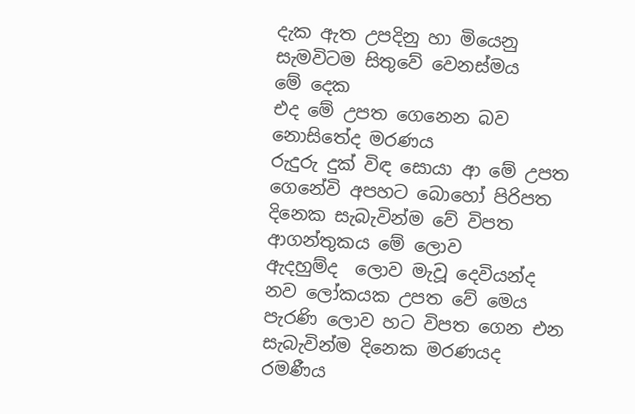දැක ඇත උපදිනු හා මියෙනු
සැමවිටම සිතුවේ වෙනස්මය
මේ දෙක
එද මේ උපත ගෙනෙන බව
නොසිතේද මරණය
රුදුරු දුක් විඳ සොයා ආ මේ උපත
ගෙනේවි අපහට බොහෝ පිරිපත
දිනෙක සැබැවින්ම වේ විපත
ආගන්තුකය මේ ලොව
ඇදහුම්ද  ලොව මැවූ දෙවියන්ද
නව ලෝකයක උපත වේ මෙය
පැරණි ලොව හට විපත ගෙන එන
සැබැවින්ම දිනෙක මරණයද
රමණීය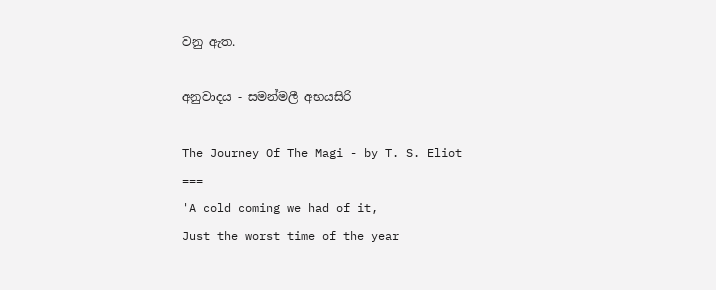වනු ඇත.

අනුවාදය - සමන්මලී අභයසිරි

The Journey Of The Magi - by T. S. Eliot
===
'A cold coming we had of it,
Just the worst time of the year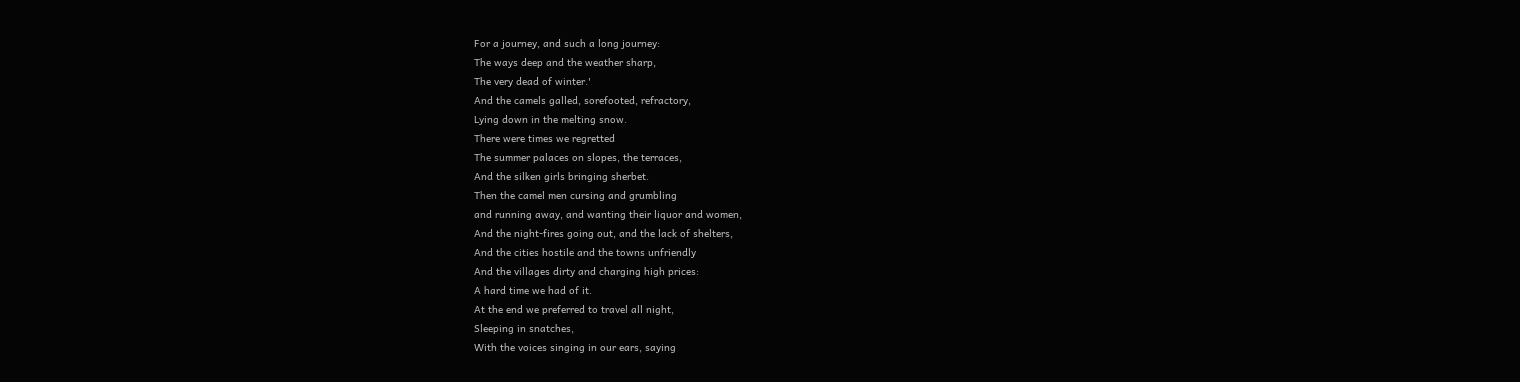For a journey, and such a long journey:
The ways deep and the weather sharp,
The very dead of winter.'
And the camels galled, sorefooted, refractory,
Lying down in the melting snow.
There were times we regretted
The summer palaces on slopes, the terraces,
And the silken girls bringing sherbet.
Then the camel men cursing and grumbling
and running away, and wanting their liquor and women,
And the night-fires going out, and the lack of shelters,
And the cities hostile and the towns unfriendly
And the villages dirty and charging high prices:
A hard time we had of it.
At the end we preferred to travel all night,
Sleeping in snatches,
With the voices singing in our ears, saying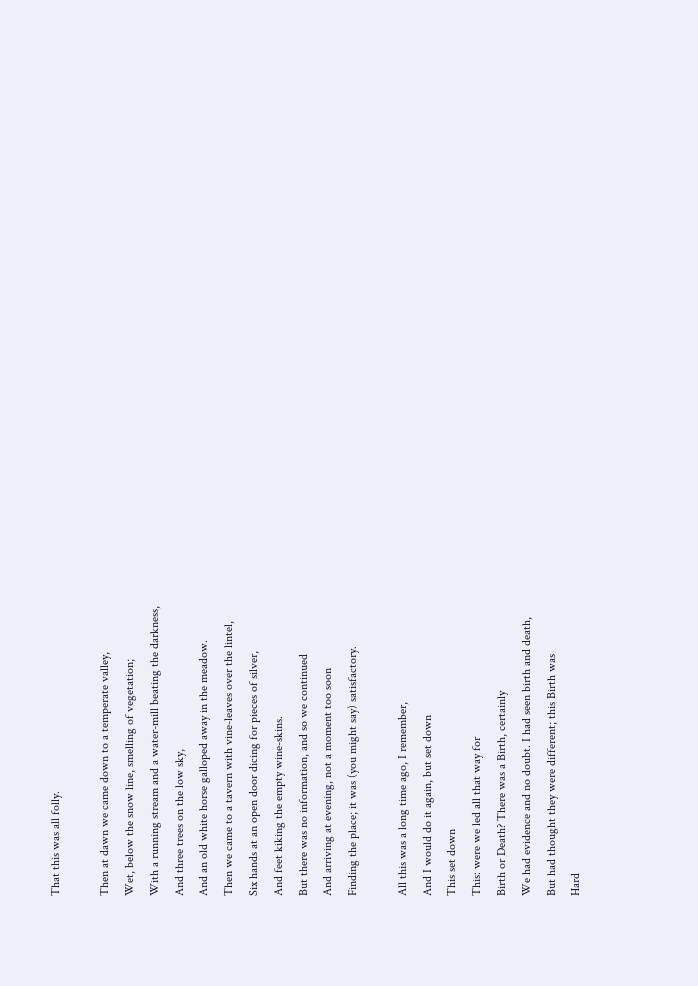That this was all folly.

Then at dawn we came down to a temperate valley,
Wet, below the snow line, smelling of vegetation;
With a running stream and a water-mill beating the darkness,
And three trees on the low sky,
And an old white horse galloped away in the meadow.
Then we came to a tavern with vine-leaves over the lintel,
Six hands at an open door dicing for pieces of silver,
And feet kiking the empty wine-skins.
But there was no information, and so we continued
And arriving at evening, not a moment too soon
Finding the place; it was (you might say) satisfactory.

All this was a long time ago, I remember,
And I would do it again, but set down
This set down
This: were we led all that way for
Birth or Death? There was a Birth, certainly
We had evidence and no doubt. I had seen birth and death,
But had thought they were different; this Birth was
Hard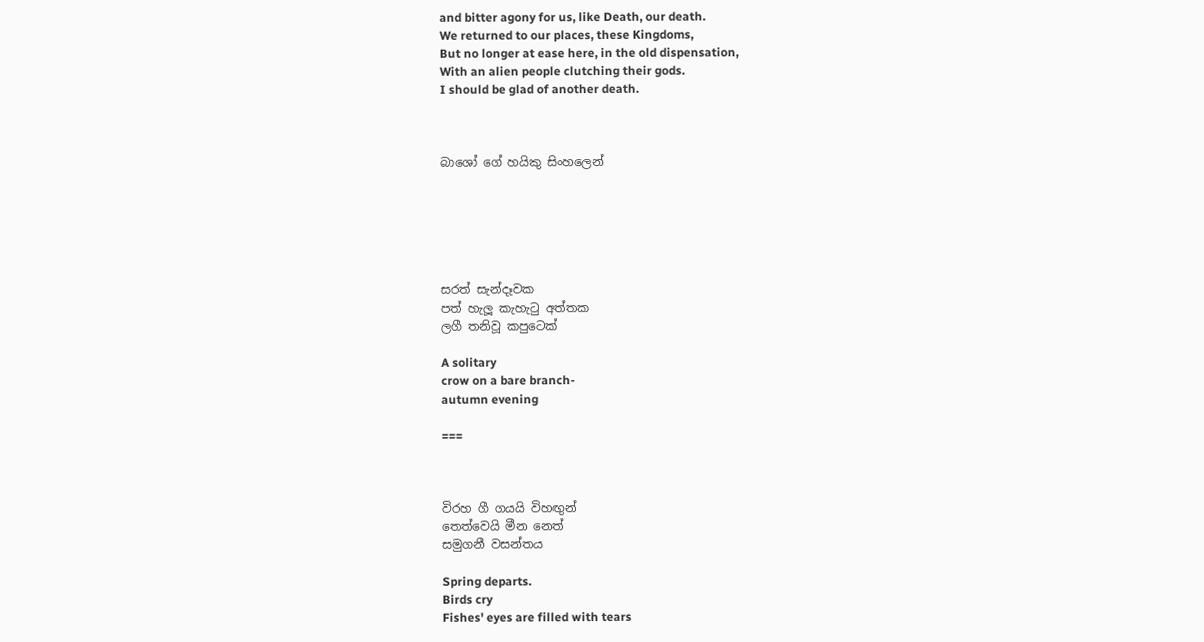and bitter agony for us, like Death, our death.
We returned to our places, these Kingdoms,
But no longer at ease here, in the old dispensation,
With an alien people clutching their gods.
I should be glad of another death.



බාශෝ ගේ හයිකු සිංහලෙන්






සරත් සැන්දෑවක
පත් හැලූ කැහැටු අත්තක
ලගී තනිවූ කපුටෙක්

A solitary
crow on a bare branch-
autumn evening

===



විරහ ගී ගයයි විහඟුන්
තෙත්වෙයි මීන නෙත්
සමුගනී වසන්තය

Spring departs.
Birds cry
Fishes' eyes are filled with tears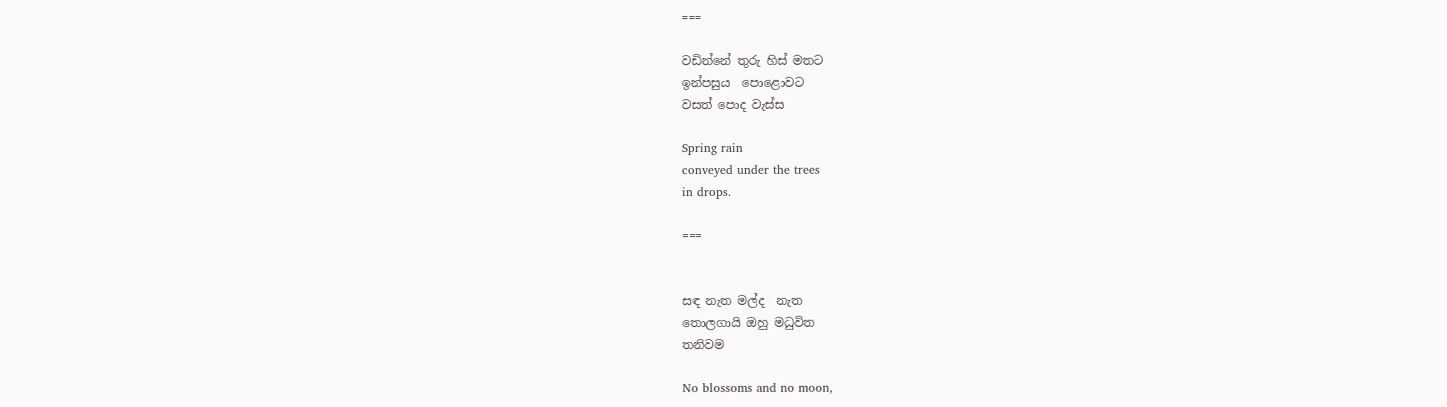===

වඩින්නේ තුරු හිස් මතට
ඉන්පසුය  පොළොවට
වසත් පොද වැස්ස

Spring rain
conveyed under the trees
in drops.

===


සඳ නැත මල්ද  නැත
තොලගායි ඔහු මධුවිත
තනිවම

No blossoms and no moon,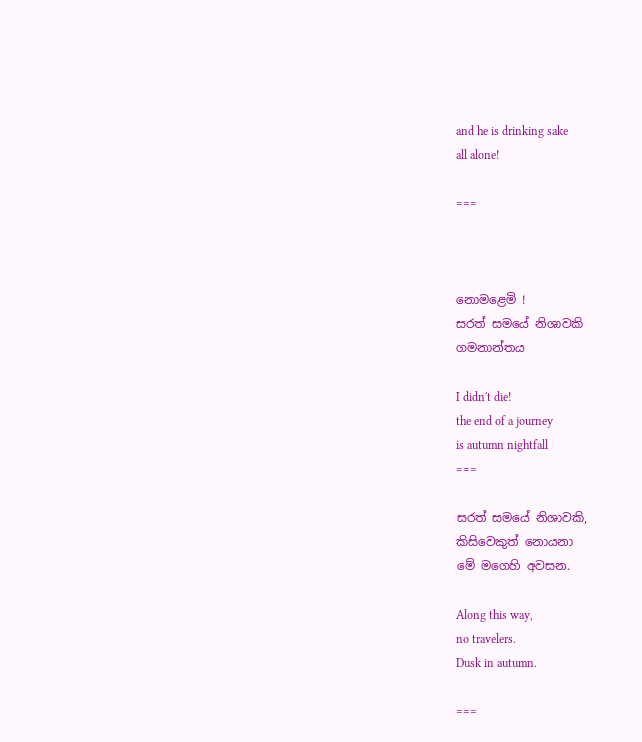and he is drinking sake
all alone!

===



නොමළෙමි !
සරත් සමයේ නිශාවකි
ගමනාන්තය

I didn't die!
the end of a journey
is autumn nightfall
===

සරත් සමයේ නිශාවකි,
කිසිවෙකුත් නොයනා
මේ මගෙහි අවසන.

Along this way,
no travelers.
Dusk in autumn.

===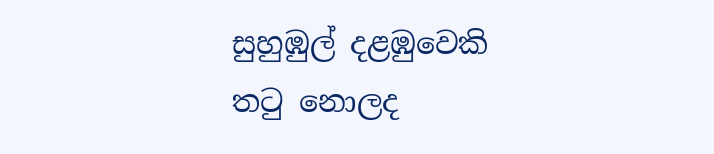සුහුඹුල් දළඹුවෙකි
තටු නොලද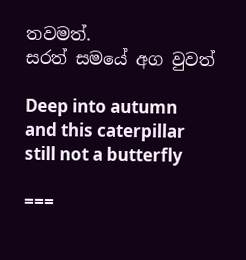තවමත්.
සරත් සමයේ අග වුවත්

Deep into autumn
and this caterpillar
still not a butterfly

===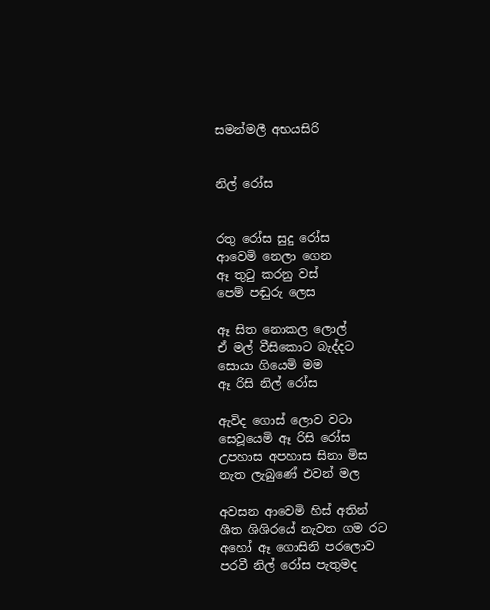සමන්මලී අභයසිරි


නිල් රෝස


රතු රෝස සුදු රෝස
ආවෙමි නෙලා ගෙන
ඈ තුටු කරනු වස්
පෙම් පඬුරු ලෙස

ඈ සිත නොකල ලොල්
ඒ මල් වීසිකොට බැද්දට
සොයා ගියෙමි මම
ඈ රිසි නිල් රෝස

ඇවිද ගොස් ලොව වටා
සෙවූයෙමි ඈ රිසි රෝස
උපහාස අපහාස සිනා මිස
නැත ලැබුණේ එවන් මල

අවසන ආවෙමි හිස් අතින්
ශීත ශිශිරයේ නැවත ගම රට
අහෝ ඈ ගොසිනි පරලොව
පරවී නිල් රෝස පැතුමද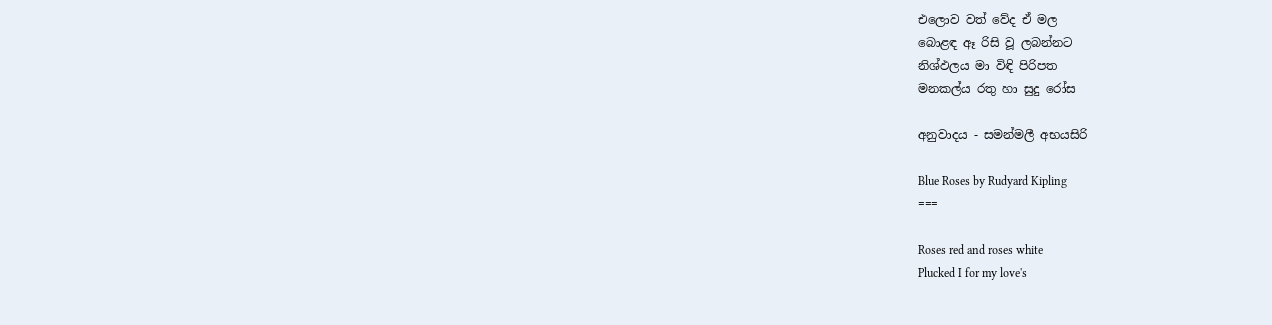එලොව වත් වේද ඒ මල
බොළඳ ඈ රිසි වූ ලබන්නට
නිශ්ඵලය මා විඳි පිරිපත
මනකල්ය රතු හා සුදු රෝස

අනුවාදය - සමන්මලී අභයසිරි

Blue Roses by Rudyard Kipling
===

Roses red and roses white
Plucked I for my love's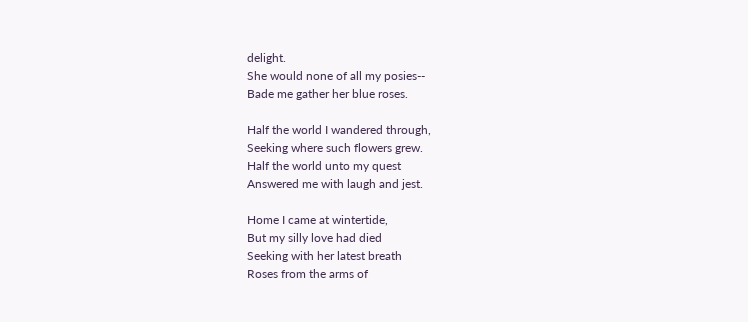delight.
She would none of all my posies--
Bade me gather her blue roses.

Half the world I wandered through,
Seeking where such flowers grew.
Half the world unto my quest
Answered me with laugh and jest.

Home I came at wintertide,
But my silly love had died
Seeking with her latest breath
Roses from the arms of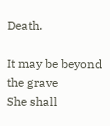Death.

It may be beyond the grave
She shall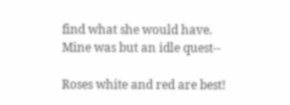find what she would have.
Mine was but an idle quest--

Roses white and red are best!